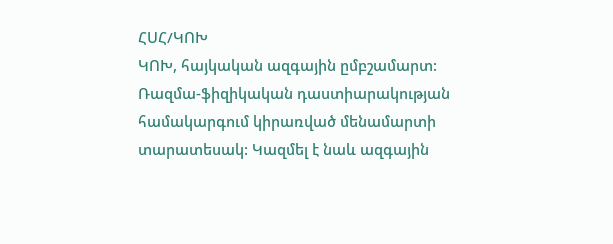ՀՍՀ/ԿՈԽ
ԿՈԽ, հայկական ազգային ըմբշամարտ: Ռազմա-ֆիզիկական դաստիարակության համակարգում կիրառված մենամարտի տարատեսակ: Կազմել է նաև ազգային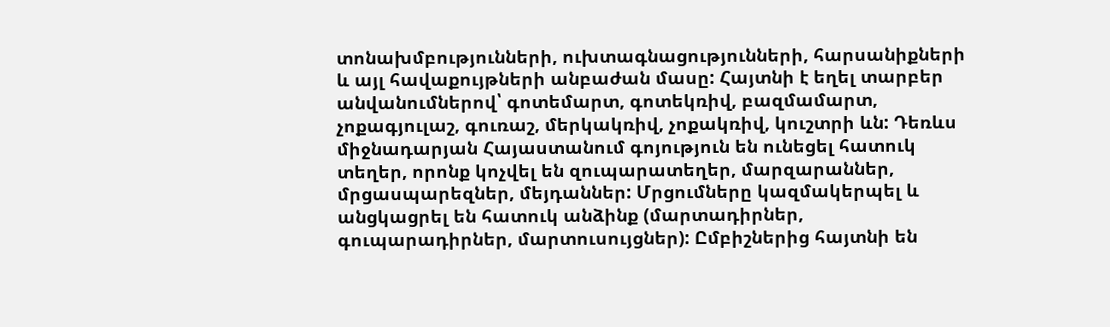տոնախմբությունների, ուխտագնացությունների, հարսանիքների և այլ հավաքույթների անբաժան մասը: Հայտնի է եղել տարբեր անվանումներով՝ գոտեմարտ, գոտեկռիվ, բազմամարտ, չոքագյուլաշ, գուռաշ, մերկակռիվ, չոքակռիվ, կուշտրի ևն: Դեռևս միջնադարյան Հայաստանում գոյություն են ունեցել հատուկ տեղեր, որոնք կոչվել են զուպարատեղեր, մարզարաններ, մրցասպարեզներ, մեյդաններ: Մրցումները կազմակերպել և անցկացրել են հատուկ անձինք (մարտադիրներ, գուպարադիրներ, մարտուսույցներ): Ըմբիշներից հայտնի են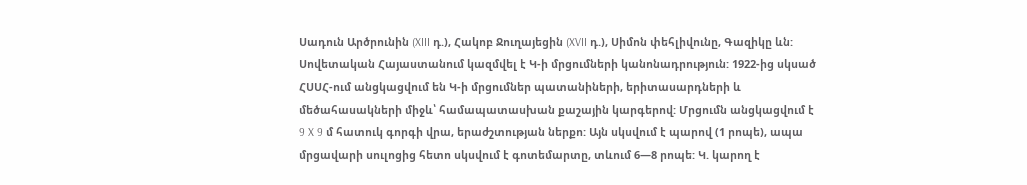Սադուն Արծրունին (XIII դ.), Հակոբ Ջուղայեցին (XVII դ.), Սիմոն փեհլիվունը, Գազիկը ևն: Սովետական Հայաստանում կազմվել է Կ-ի մրցումների կանոնադրություն: 1922-ից սկսած ՀՍՍՀ-ում անցկացվում են Կ-ի մրցումներ պատանիների, երիտասարդների և մեծահասակների միջև՝ համապատասխան քաշային կարգերով: Մրցումն անցկացվում է 9 X 9 մ հատուկ գորգի վրա, երաժշտության ներքո: Այն սկսվում է պարով (1 րոպե), ապա մրցավարի սուլոցից հետո սկսվում է գոտեմարտը, տևում 6—8 րոպե: Կ. կարող է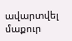ավարտվել մաքուր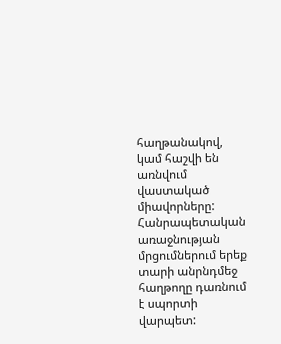հաղթանակով, կամ հաշվի են առնվում վաստակած միավորները: Հանրապետական առաջնության մրցումներում երեք տարի անրնդմեջ հաղթողը դառնում է սպորտի վարպետ: